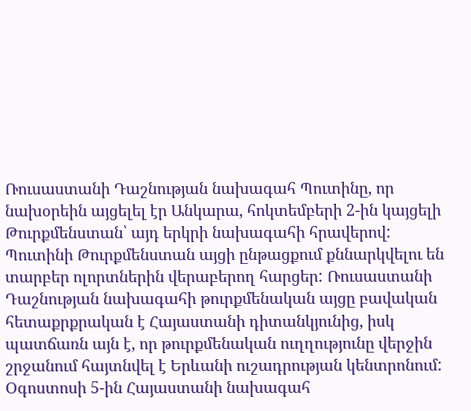Ռուսաստանի Դաշնության նախագահ Պուտինը, որ նախօրեին այցելել էր Անկարա, հոկտեմբերի 2-ին կայցելի Թուրքմենստան՝ այդ երկրի նախագահի հրավերով: Պուտինի Թուրքմենստան այցի ընթացքում քննարկվելու են տարբեր ոլորտներին վերաբերող հարցեր: Ռուսաստանի Դաշնության նախագահի թուրքմենական այցը բավական հետաքրքրական է Հայաստանի դիտանկյունից, իսկ պատճառն այն է, որ թուրքմենական ուղղությունը վերջին շրջանում հայտնվել է Երևանի ուշադրության կենտրոնում:
Օգոստոսի 5-ին Հայաստանի նախագահ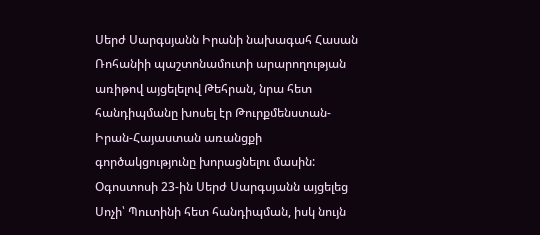Սերժ Սարգսյանն Իրանի նախագահ Հասան Ռոհանիի պաշտոնամուտի արարողության առիթով այցելելով Թեհրան, նրա հետ հանդիպմանը խոսել էր Թուրքմենստան-Իրան-Հայաստան առանցքի գործակցությունը խորացնելու մասին: Օգոստոսի 23-ին Սերժ Սարգսյանն այցելեց Սոչի՝ Պուտինի հետ հանդիպման, իսկ նույն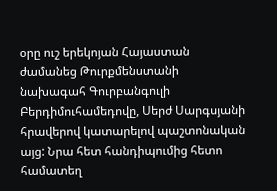օրը ուշ երեկոյան Հայաստան ժամանեց Թուրքմենստանի նախագահ Գուրբանգուլի Բերդիմուհամեդովը, Սերժ Սարգսյանի հրավերով կատարելով պաշտոնական այց: Նրա հետ հանդիպումից հետո համատեղ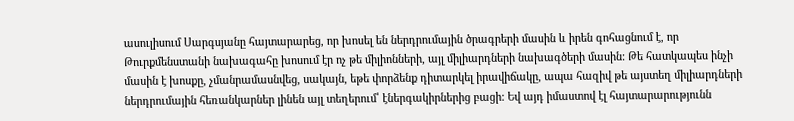ասուլիսում Սարգսյանը հայտարարեց, որ խոսել են ներդրումային ծրագրերի մասին և իրեն գոհացնում է, որ Թուրքմենստանի նախագահը խոսում էր ոչ թե միլիոնների, այլ միլիարդների նախագծերի մասին: Թե հատկապես ինչի մասին է խոսքը, չմանրամասնվեց, սակայն, եթե փորձենք դիտարկել իրավիճակը, ապա հազիվ թե այստեղ միլիարդների ներդրումային հեռանկարներ լինեն այլ տեղերում՝ էներգակիրներից բացի: Եվ այդ իմաստով էլ հայտարարությունն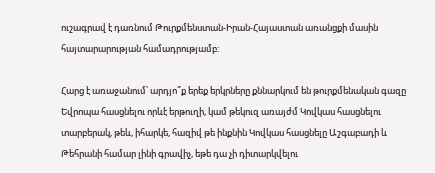ուշագրավ է դառնում Թուրքմենստան-Իրան-Հայաստան առանցքի մասին հայտարարության համադրությամբ:

Հարց է առաջանում՝ արդյո՞ք երեք երկրները քննարկում են թուրքմենական գազը Եվրոպա հասցնելու որևէ երթուղի, կամ թեկուզ առայժմ Կովկաս հասցնելու տարբերակ, թեև, իհարկե, հազիվ թե ինքնին Կովկաս հասցնելը Աշգաբադի և Թեհրանի համար լինի գրավիչ, եթե դա չի դիտարկվելու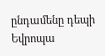ընդամենը դեպի Եվրոպա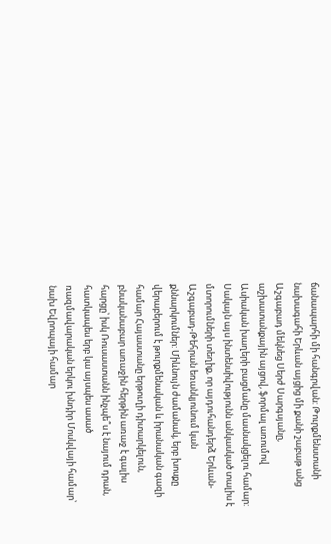ճանապարհի մի հանգրվան: Թուրքմենստանի նախագահի Երևան այցից մի քանի շաբաթ անց Աշգաբադ մեկնեց Սերժ Սարգսյանը, աշխատանքային այցով, ֆորմալ առումով Ասիական խաղերի բացմանը մասնակցելու համար: Սակայն այս ինտենսիվությունն անկասկած տալիս է մտորումների տեղիք, որ այդուհանդերձ Երևան-Աշգաբադ-Թեհրան եռանկյունում կան քննարկումներ: Միևնույն ժամանակ, երբ խոսքը վերաբերում է թուրքմենական և իրանական գազի համար Հայաստանը երթուղի դիտարկելուն, բնականաբար առաջին հերթին առաջ է գալիս հարցը՝ իսկ Ռուսաստանն ինչպե՞ս է նայում դրան, հատկապես երբ կա այսպես ասած ռազմավարական երկու խնդիր Մոսկվայի համար՝ նախ Եվրոպայի համար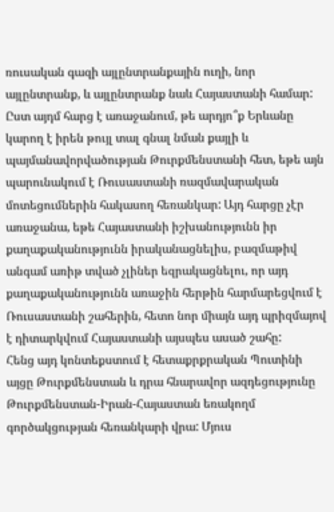ռուսական գազի այլընտրանքային ուղի, նոր այլընտրանք, և այլընտրանք նաև Հայաստանի համար:
Ըստ այդմ հարց է առաջանում, թե արդյո՞ք Երևանը կարող է իրեն թույլ տալ գնալ նման քայլի և պայմանավորվածության Թուրքմենստանի հետ, եթե այն պարունակում է Ռուսաստանի ռազմավարական մոտեցումներին հակասող հեռանկար: Այդ հարցը չէր առաջանա, եթե Հայաստանի իշխանությունն իր քաղաքականությունն իրականացնելիս, բազմաթիվ անգամ առիթ տված չլիներ եզրակացնելու, որ այդ քաղաքականությունն առաջին հերթին հարմարեցվում է Ռուսաստանի շահերին, հետո նոր միայն այդ պրիզմայով է դիտարկվում Հայաստանի այսպես ասած շահը:
Հենց այդ կոնտեքստում է հետաքրքրական Պուտինի այցը Թուրքմենստան և դրա հնարավոր ազդեցությունը Թուրքմենստան-Իրան-Հայաստան եռակողմ գործակցության հեռանկարի վրա: Մյուս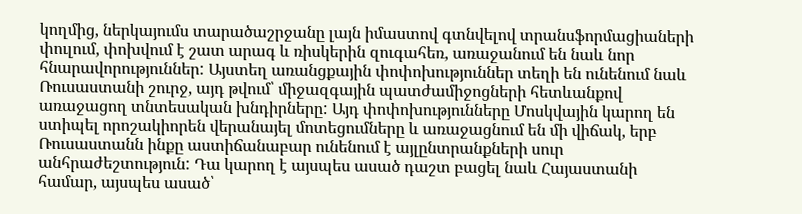կողմից, ներկայումս տարածաշրջանը լայն իմաստով գտնվելով տրանսֆորմացիաների փուլում, փոխվում է շատ արագ և ռիսկերին զուգահեռ, առաջանում են նաև նոր հնարավորություններ: Այստեղ առանցքային փոփոխություններ տեղի են ունենում նաև Ռուսաստանի շուրջ, այդ թվում՝ միջազգային պատժամիջոցների հետևանքով առաջացող տնտեսական խնդիրները: Այդ փոփոխությունները Մոսկվային կարող են ստիպել որոշակիորեն վերանայել մոտեցումները և առաջացնում են մի վիճակ, երբ Ռուսաստանն ինքը աստիճանաբար ունենում է այլընտրանքների սուր անհրաժեշտություն: Դա կարող է այսպես ասած դաշտ բացել նաև Հայաստանի համար, այսպես ասած՝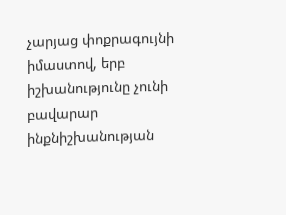չարյաց փոքրագույնի իմաստով, երբ իշխանությունը չունի բավարար ինքնիշխանության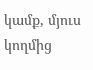կամք, մյուս կողմից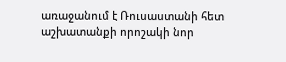առաջանում է Ռուսաստանի հետ աշխատանքի որոշակի նոր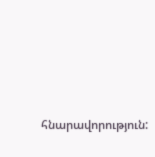հնարավորություն: